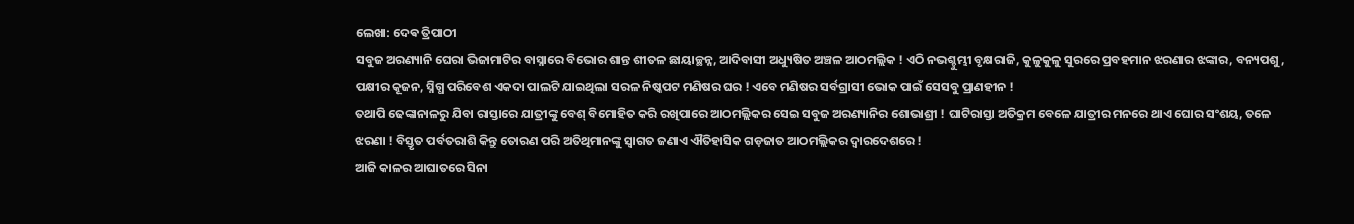ଲେଖା: ଦେଵ ତ୍ରିପାଠୀ
ସବୁଜ ଅରଣ୍ୟାନି ଘେରା ଭିଜାମାଟିର ବାସ୍ନାରେ ବିଭୋର ଶାନ୍ତ ଶୀତଳ ଛାୟାଚ୍ଛନ୍ନ, ଆଦିବାସୀ ଅଧ୍ୟୁଷିତ ଅଞ୍ଚଳ ଆଠମଲ୍ଲିକ ! ଏଠି ନଭଶ୍ଚୁମ୍ଭୀ ବୃକ୍ଷରାଜି, କୁଳୁକୁଳୁ ସୁରରେ ପ୍ରବହମାନ ଝରଣାର ଝଙ୍କାର, ବନ୍ୟପଶୁ, ପକ୍ଷୀର କୂଜନ, ସ୍ନିଗ୍ଧ ପରିବେଶ ଏକଦା ପାଲଟି ଯାଇଥିଲା ସରଳ ନିଷ୍କପଟ ମଣିଷର ଘର ! ଏବେ ମଣିଷର ସର୍ବଗ୍ରାସୀ ଭୋକ ପାଇଁ ସେସବୁ ପ୍ରାଣହୀନ !
ତଥାପି ଢେଙ୍କାନାଳରୁ ଯିବା ରାସ୍ତାରେ ଯାତ୍ରୀଙ୍କୁ ବେଶ୍ ବିମୋହିତ କରି ରଖିପାରେ ଆଠମଲ୍ଲିକର ସେଇ ସବୁଜ ଅରଣ୍ୟାନିର ଶୋଭାଶ୍ରୀ ! ଘାଟିରାସ୍ତା ଅତିକ୍ରମ ବେଳେ ଯାତ୍ରୀର ମନରେ ଥାଏ ଘୋର ସଂଶୟ, ତଳେ ଝରଣା ! ବିସ୍ତୃତ ପର୍ବତରାଶି କିନ୍ତୁ ତୋରଣ ପରି ଅତିଥିମାନଙ୍କୁ ସ୍ବାଗତ ଜଣାଏ ଐତିହାସିକ ଗଡ଼ଜାତ ଆଠମଲ୍ଲିକର ଦ୍ୱାରଦେଶରେ !
ଆଜି କାଳର ଆଘାତରେ ସିନା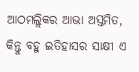ଆଠମଲ୍ଲିକର ଆଭା ଅସ୍ତମିତ, କିନ୍ତୁ ବହୁ ଇତିହାସର ସାକ୍ଷୀ ଏ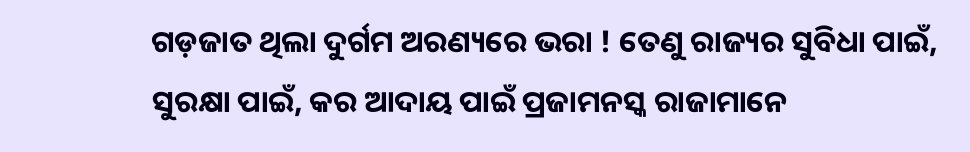ଗଡ଼ଜାତ ଥିଲା ଦୁର୍ଗମ ଅରଣ୍ୟରେ ଭରା ! ତେଣୁ ରାଜ୍ୟର ସୁବିଧା ପାଇଁ, ସୁରକ୍ଷା ପାଇଁ, କର ଆଦାୟ ପାଇଁ ପ୍ରଜାମନସ୍କ ରାଜାମାନେ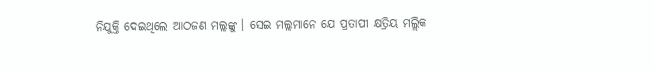ନିଯୁକ୍ତି ଦେଇଥିଲେ ଆଠଜଣ ମଲ୍ଲଙ୍କୁ । ସେଇ ମଲ୍ଲମାନେ ଯେ ପ୍ରତାପୀ କ୍ଷତ୍ରିୟ ମଲ୍ଲିକ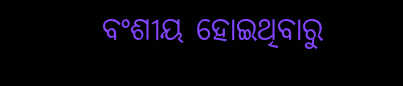ବଂଶୀୟ ହୋଇଥିବାରୁ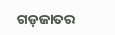ଗଡ଼ଜାତର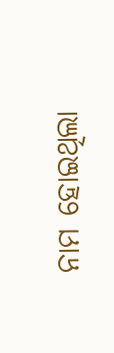ନାମ ହୋଇଥିଲା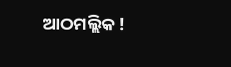ଆଠମଲ୍ଲିକ !